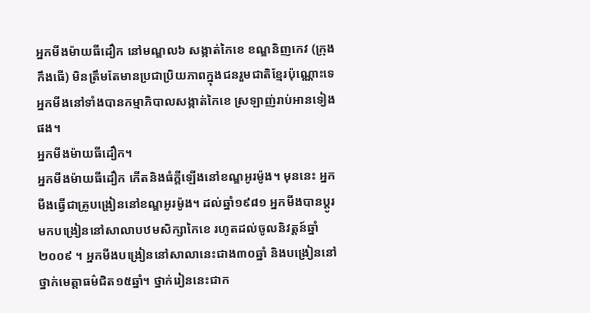អ្នកមីងម៉ាយធីដឿក នៅមណ្ឌល៦ សង្កាត់កៃខេ ខណ្ឌនិញកេវ (ក្រុងកឹងធើ) មិនត្រឹមតែមានប្រជាប្រិយភាពក្នុងជនរួមជាតិខ្មែរប៉ុណ្ណោះទេ អ្នកមីងនៅទាំងបានកម្មាភិបាលសង្កាត់កៃខេ ស្រឡាញ់រាប់អានទៀងផង។
អ្នកមីងម៉ាយធីដឿក។
អ្នកមីងម៉ាយធីដឿក កើតនិងធំក្តីឡើងនៅខណ្ឌអូរម៉ូង។ មុននេះ អ្នកមីងធ្វើជាគ្រូបង្រៀននៅខណ្ឌអូរម៉ូង។ ដល់ឆ្នាំ១៩៨១ អ្នកមីងបានប្តូរមកបង្រៀននៅសាលាបឋមសិក្សាកៃខេ រហូតដល់ចូលនិវត្តន៍ឆ្នាំ២០០៩ ។ អ្នកមីងបង្រៀននៅសាលានេះជាង៣០ឆ្នាំ និងបង្រៀននៅថ្នាក់មេត្តាធម៌ជិត១៥ឆ្នាំ។ ថ្នាក់រៀននេះជាក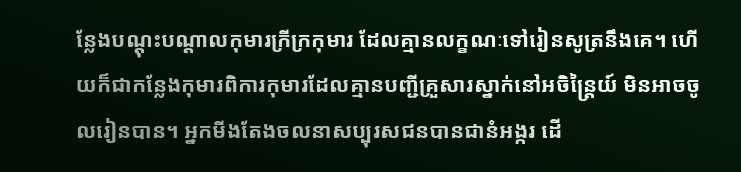ន្លែងបណ្តុះបណ្តាលកុមារក្រីក្រកុមារ ដែលគ្មានលក្ខណៈទៅរៀនសូត្រនឹងគេ។ ហើយក៏ជាកន្លែងកុមារពិការកុមារដែលគ្មានបញ្ជីគ្រួសារស្នាក់នៅអចិន្ត្រៃយ៍ មិនអាចចូលរៀនបាន។ អ្នកមីងតែងចលនាសប្បុរសជនបានជានំអង្ករ ដើ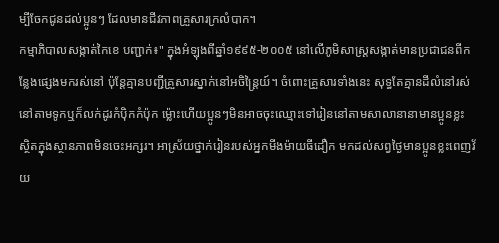ម្បីចែកជូនដល់ប្អូនៗ ដែលមានជីវភាពគ្រួសារក្រលំបាក។
កម្មាភិបាលសង្កាត់កៃខេ បញ្ជាក់៖" ក្នុងអំឡុងពីឆ្នាំ១៩៩៥-២០០៥ នៅលើភូមិសាស្រ្តសង្កាត់មានប្រជាជនពីកន្លែងផ្សេងមករស់នៅ ប៉ុន្តែគ្មានបញ្ជីគ្រួសារស្នាក់នៅអចិន្ត្រៃយ៍។ ចំពោះគ្រួសារទាំងនេះ សុទ្ធតែគ្មានដីលំនៅរស់នៅតាមទូកឬក៏លក់ដូរកំប៉ិកកំប៉ុក ម៉្លោះហើយប្អូនៗមិនអាចចុះឈ្មោះទៅរៀននៅតាមសាលានានាមានប្អូនខ្លះ ស្ថិតក្នុងស្ថានភាពមិនចេះអក្សរ។ អាស្រ័យថ្នាក់រៀនរបស់អ្នកមីងម៉ាយធីដឿក មកដល់សព្វថ្ងៃមានប្អូនខ្លះពេញវ័យ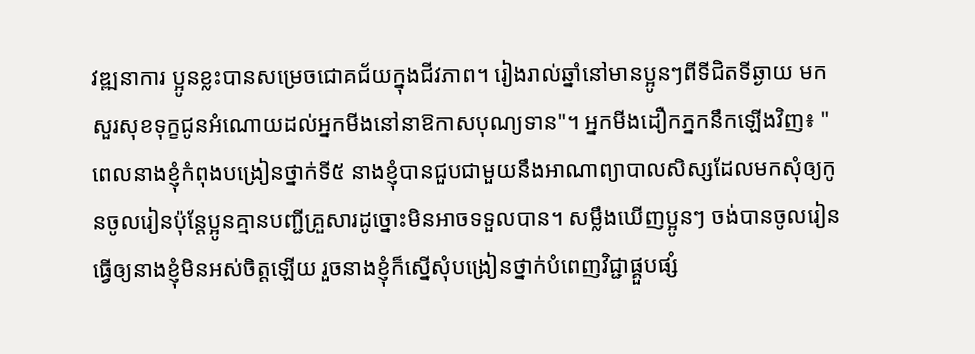វឌ្ឍនាការ ប្អូនខ្លះបានសម្រេចជោគជ័យក្នុងជីវភាព។ រៀងរាល់ឆ្នាំនៅមានប្អូនៗពីទីជិតទីឆ្ងាយ មកសួរសុខទុក្ខជូនអំណោយដល់អ្នកមីងនៅនាឱកាសបុណ្យទាន"។ អ្នកមីងដឿកភ្នកនឹកឡើងវិញ៖ "ពេលនាងខ្ញុំកំពុងបង្រៀនថ្នាក់ទី៥ នាងខ្ញុំបានជួបជាមួយនឹងអាណាព្យាបាលសិស្សដែលមកសុំឲ្យកូនចូលរៀនប៉ុន្តែប្អូនគ្មានបញ្ជីគ្រួសារដូច្នោះមិនអាចទទួលបាន។ សម្លឹងឃើញប្អូនៗ ចង់បានចូលរៀនធ្វើឲ្យនាងខ្ញុំមិនអស់ចិត្តឡើយ រួចនាងខ្ញុំក៏ស្នើសុំបង្រៀនថ្នាក់បំពេញវិជ្ជាផ្គួបផ្សំ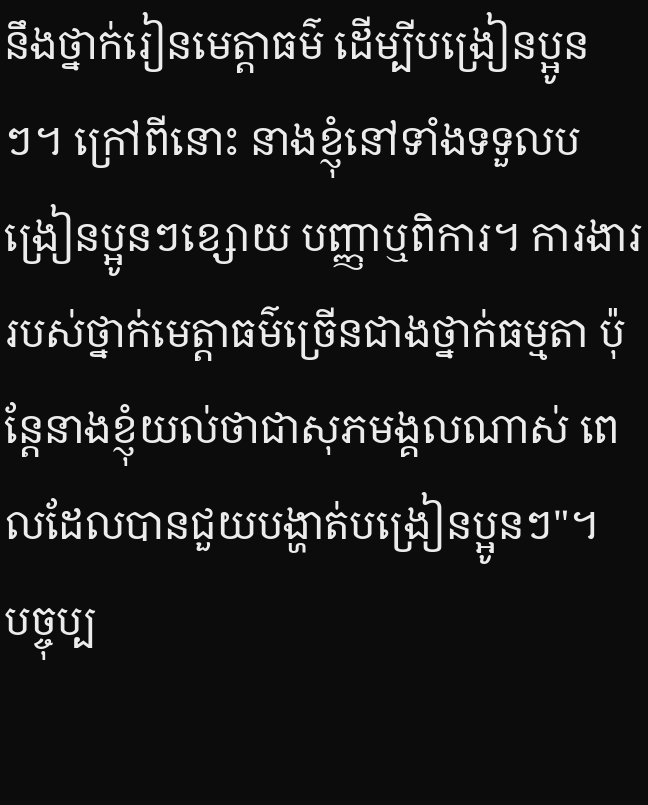នឹងថ្នាក់រៀនមេត្តាធម៌ ដើម្បីបង្រៀនប្អូនៗ។ ក្រៅពីនោះ នាងខ្ញុំនៅទាំងទទួលបង្រៀនប្អូនៗខ្សោយ បញ្ញាឬពិការ។ ការងាររបស់ថ្នាក់មេត្តាធម៌ច្រើនជាងថ្នាក់ធម្មតា ប៉ុន្តែនាងខ្ញុំយល់ថាជាសុភមង្គលណាស់ ពេលដែលបានជួយបង្ហាត់បង្រៀនប្អូនៗ"។
បច្ចុប្ប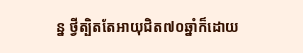ន្ន ថ្វីត្បិតតែអាយុជិត៧០ឆ្នាំក៏ដោយ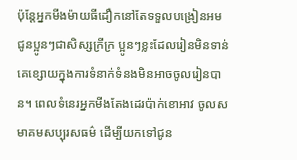ប៉ុន្តែអ្នកមីងម៉ាយធីដឿកនៅតែទទួលបង្រៀនអមជូនប្អូនៗជាសិស្សក្រីក្រ ប្អូនៗខ្លះដែលរៀនមិនទាន់គេខ្សោយក្នុងការទំនាក់ទំនងមិនអាចចូលរៀនបាន។ ពេលទំនេរអ្នកមីងតែងដេរប៉ាក់ខោអាវ ចូលសមាគមសប្បុរសធម៌ ដើម្បីយកទៅជូន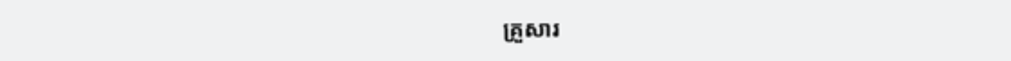គ្រួសារ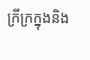ក្រីក្រក្នុងនិង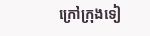ក្រៅក្រុងទៀ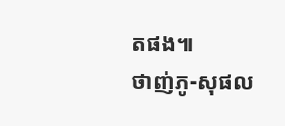តផង៕
ថាញ់ភូ-សុផល